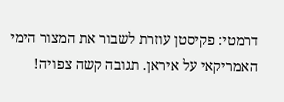דרמטי: פקיסטן עוזרת לשבור את המצור הימי האמריקאי על איראן. תגובה קשה צפויה!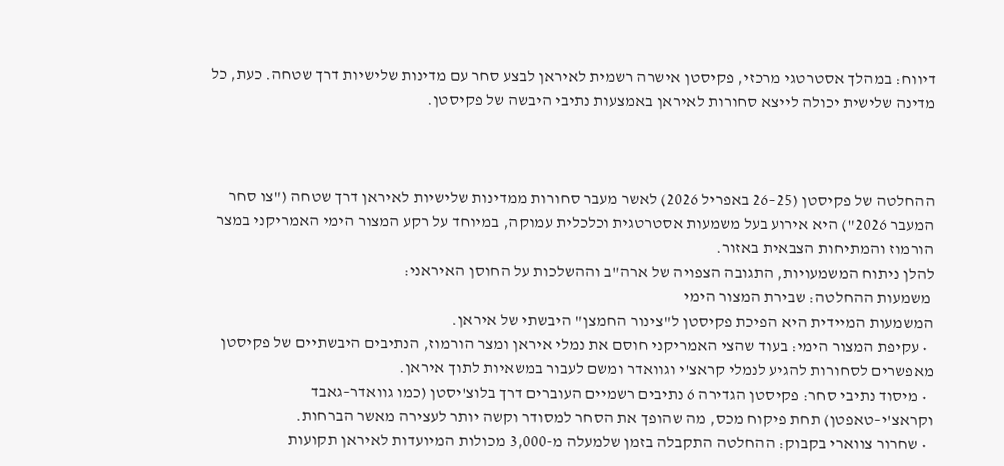דיווח: במהלך אסטרטגי מרכזי, פקיסטן אישרה רשמית לאיראן לבצע סחר עם מדינות שלישיות דרך שטחה. כעת, כל מדינה שלישית יכולה לייצא סחורות לאיראן באמצעות נתיבי היבשה של פקיסטן.



ההחלטה של פקיסטן (25–26 באפריל 2026) לאשר מעבר סחורות ממדינות שלישיות לאיראן דרך שטחה ("צו סחר המעבר 2026") היא אירוע בעל משמעות אסטרטגית וכלכלית עמוקה, במיוחד על רקע המצור הימי האמריקני במצר הורמוז והמתיחות הצבאית באזור.
להלן ניתוח המשמעויות, התגובה הצפויה של ארה"ב וההשלכות על החוסן האיראני:
 משמעות ההחלטה: שבירת המצור הימי
המשמעות המיידית היא הפיכת פקיסטן ל"צינור החמצן" היבשתי של איראן.
  • עקיפת המצור הימי: בעוד שהצי האמריקני חוסם את נמלי איראן ומצר הורמוז, הנתיבים היבשתיים של פקיסטן מאפשרים לסחורות להגיע לנמלי קראצ'י וגוואדר ומשם לעבור במשאיות לתוך איראן.
  • מיסוד נתיבי סחר: פקיסטן הגדירה 6 נתיבים רשמיים העוברים דרך בלוצ'יסטן (כמו גוואדר–גאבד וקראצ'י–טאפטן) תחת פיקוח מכס, מה שהופך את הסחר למסודר וקשה יותר לעצירה מאשר הברחות.
  • שחרור צווארי בקבוק: ההחלטה התקבלה בזמן שלמעלה מ-3,000 מכולות המיועדות לאיראן תקועות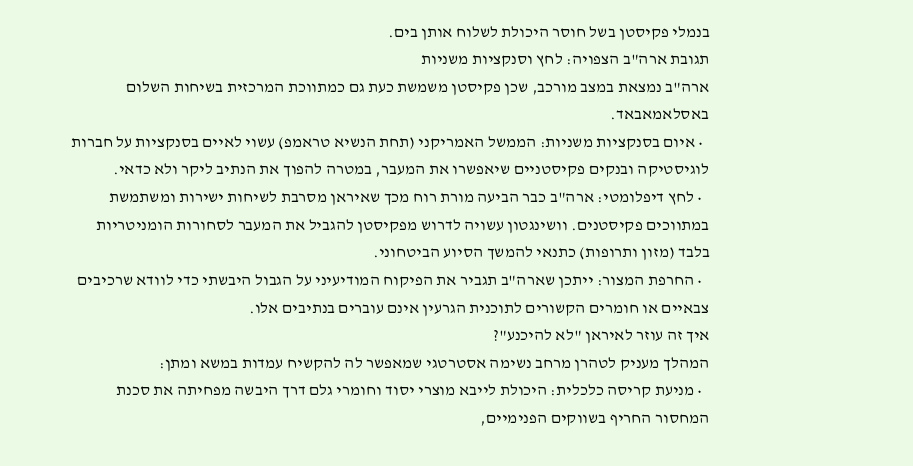בנמלי פקיסטן בשל חוסר היכולת לשלוח אותן בים.
תגובת ארה"ב הצפויה: לחץ וסנקציות משניות
ארה"ב נמצאת במצב מורכב, שכן פקיסטן משמשת כעת גם כמתווכת המרכזית בשיחות השלום באסלאמאבאד.
  • איום בסנקציות משניות: הממשל האמריקני (תחת הנשיא טראמפ) עשוי לאיים בסנקציות על חברות לוגיסטיקה ובנקים פקיסטניים שיאפשרו את המעבר, במטרה להפוך את הנתיב ליקר ולא כדאי.
  • לחץ דיפלומטי: ארה"ב כבר הביעה מורת רוח מכך שאיראן מסרבת לשיחות ישירות ומשתמשת במתווכים פקיסטנים. וושינגטון עשויה לדרוש מפקיסטן להגביל את המעבר לסחורות הומניטריות בלבד (מזון ותרופות) כתנאי להמשך הסיוע הביטחוני.
  • החרפת המצור: ייתכן שארה"ב תגביר את הפיקוח המודיעיני על הגבול היבשתי כדי לוודא שרכיבים צבאיים או חומרים הקשורים לתוכנית הגרעין אינם עוברים בנתיבים אלו.
איך זה עוזר לאיראן "לא להיכנע"?
המהלך מעניק לטהרן מרחב נשימה אסטרטגי שמאפשר לה להקשיח עמדות במשא ומתן:
  • מניעת קריסה כלכלית: היכולת לייבא מוצרי יסוד וחומרי גלם דרך היבשה מפחיתה את סכנת המחסור החריף בשווקים הפנימיים,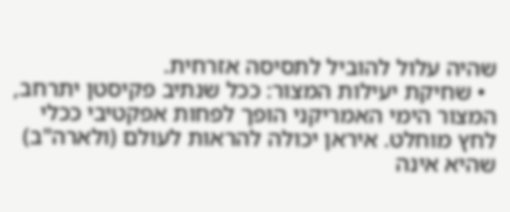שהיה עלול להוביל לתסיסה אזרחית.
  • שחיקת יעילות המצור: ככל שנתיב פקיסטן יתרחב, המצור הימי האמריקני הופך לפחות אפקטיבי ככלי לחץ מוחלט. איראן יכולה להראות לעולם (ולארה"ב) שהיא אינה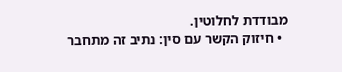מבודדת לחלוטין.
  • חיזוק הקשר עם סין: נתיב זה מתחבר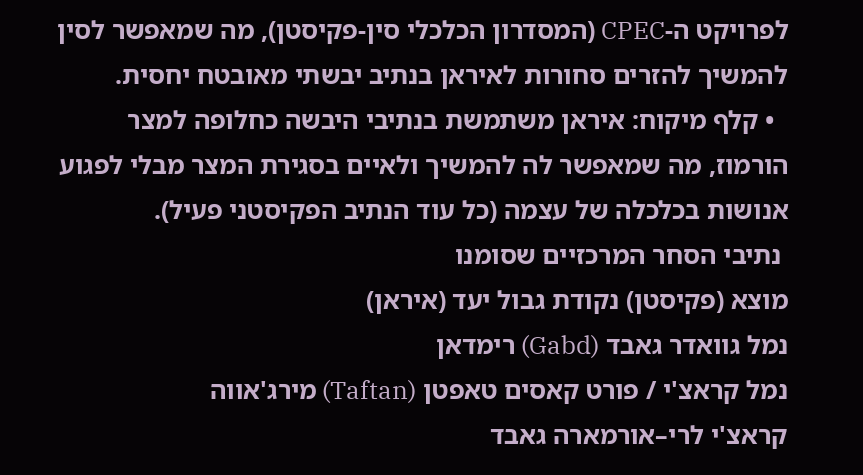לפרויקט ה-CPEC (המסדרון הכלכלי סין-פקיסטן), מה שמאפשר לסין להמשיך להזרים סחורות לאיראן בנתיב יבשתי מאובטח יחסית.
  • קלף מיקוח: איראן משתמשת בנתיבי היבשה כחלופה למצר הורמוז, מה שמאפשר לה להמשיך ולאיים בסגירת המצר מבלי לפגוע אנושות בכלכלה של עצמה (כל עוד הנתיב הפקיסטני פעיל).
 נתיבי הסחר המרכזיים שסומנו
מוצא (פקיסטן) נקודת גבול יעד (איראן)
נמל גוואדר גאבד (Gabd) רימדאן
נמל קראצ'י / פורט קאסים טאפטן (Taftan) מירג'אווה
קראצ'י לרי–אורמארה גאבד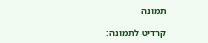תמונה

קרדיט לתמונה: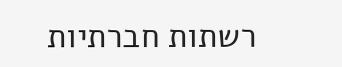רשתות חברתיות